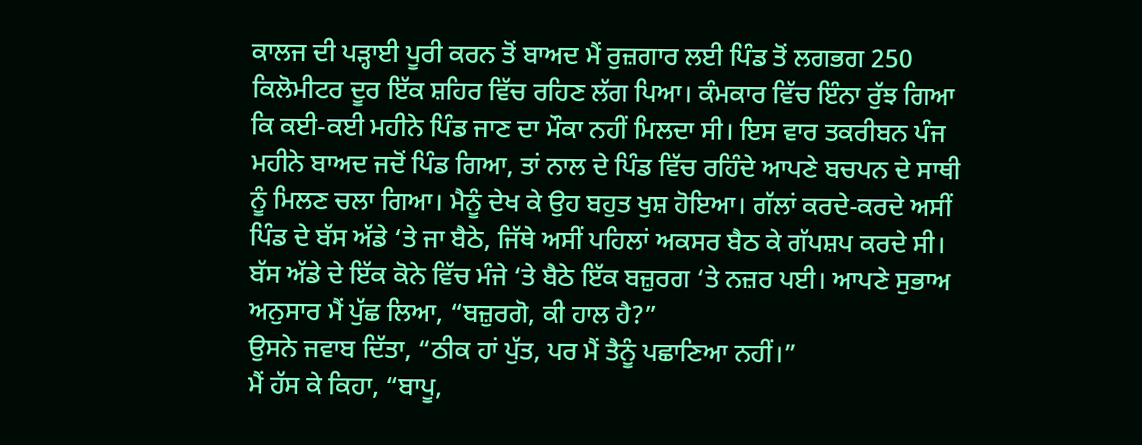ਕਾਲਜ ਦੀ ਪੜ੍ਹਾਈ ਪੂਰੀ ਕਰਨ ਤੋਂ ਬਾਅਦ ਮੈਂ ਰੁਜ਼ਗਾਰ ਲਈ ਪਿੰਡ ਤੋਂ ਲਗਭਗ 250 ਕਿਲੋਮੀਟਰ ਦੂਰ ਇੱਕ ਸ਼ਹਿਰ ਵਿੱਚ ਰਹਿਣ ਲੱਗ ਪਿਆ। ਕੰਮਕਾਰ ਵਿੱਚ ਇੰਨਾ ਰੁੱਝ ਗਿਆ ਕਿ ਕਈ-ਕਈ ਮਹੀਨੇ ਪਿੰਡ ਜਾਣ ਦਾ ਮੌਕਾ ਨਹੀਂ ਮਿਲਦਾ ਸੀ। ਇਸ ਵਾਰ ਤਕਰੀਬਨ ਪੰਜ ਮਹੀਨੇ ਬਾਅਦ ਜਦੋਂ ਪਿੰਡ ਗਿਆ, ਤਾਂ ਨਾਲ ਦੇ ਪਿੰਡ ਵਿੱਚ ਰਹਿੰਦੇ ਆਪਣੇ ਬਚਪਨ ਦੇ ਸਾਥੀ ਨੂੰ ਮਿਲਣ ਚਲਾ ਗਿਆ। ਮੈਨੂੰ ਦੇਖ ਕੇ ਉਹ ਬਹੁਤ ਖੁਸ਼ ਹੋਇਆ। ਗੱਲਾਂ ਕਰਦੇ-ਕਰਦੇ ਅਸੀਂ ਪਿੰਡ ਦੇ ਬੱਸ ਅੱਡੇ ‘ਤੇ ਜਾ ਬੈਠੇ, ਜਿੱਥੇ ਅਸੀਂ ਪਹਿਲਾਂ ਅਕਸਰ ਬੈਠ ਕੇ ਗੱਪਸ਼ਪ ਕਰਦੇ ਸੀ।
ਬੱਸ ਅੱਡੇ ਦੇ ਇੱਕ ਕੋਨੇ ਵਿੱਚ ਮੰਜੇ ‘ਤੇ ਬੈਠੇ ਇੱਕ ਬਜ਼ੁਰਗ ‘ਤੇ ਨਜ਼ਰ ਪਈ। ਆਪਣੇ ਸੁਭਾਅ ਅਨੁਸਾਰ ਮੈਂ ਪੁੱਛ ਲਿਆ, “ਬਜ਼ੁਰਗੋ, ਕੀ ਹਾਲ ਹੈ?”
ਉਸਨੇ ਜਵਾਬ ਦਿੱਤਾ, “ਠੀਕ ਹਾਂ ਪੁੱਤ, ਪਰ ਮੈਂ ਤੈਨੂੰ ਪਛਾਣਿਆ ਨਹੀਂ।”
ਮੈਂ ਹੱਸ ਕੇ ਕਿਹਾ, “ਬਾਪੂ,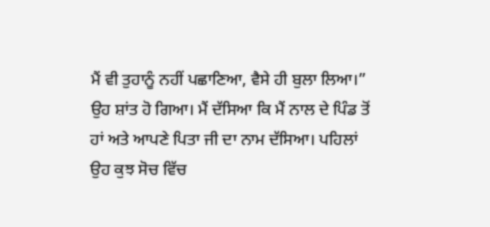ਮੈਂ ਵੀ ਤੁਹਾਨੂੰ ਨਹੀਂ ਪਛਾਣਿਆ, ਵੈਸੇ ਹੀ ਬੁਲਾ ਲਿਆ।”
ਉਹ ਸ਼ਾਂਤ ਹੋ ਗਿਆ। ਮੈਂ ਦੱਸਿਆ ਕਿ ਮੈਂ ਨਾਲ ਦੇ ਪਿੰਡ ਤੋਂ ਹਾਂ ਅਤੇ ਆਪਣੇ ਪਿਤਾ ਜੀ ਦਾ ਨਾਮ ਦੱਸਿਆ। ਪਹਿਲਾਂ ਉਹ ਕੁਝ ਸੋਚ ਵਿੱਚ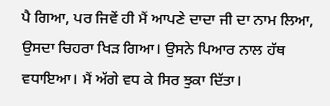ਪੈ ਗਿਆ, ਪਰ ਜਿਵੇਂ ਹੀ ਮੈਂ ਆਪਣੇ ਦਾਦਾ ਜੀ ਦਾ ਨਾਮ ਲਿਆ, ਉਸਦਾ ਚਿਹਰਾ ਖਿੜ ਗਿਆ। ਉਸਨੇ ਪਿਆਰ ਨਾਲ ਹੱਥ ਵਧਾਇਆ। ਮੈਂ ਅੱਗੇ ਵਧ ਕੇ ਸਿਰ ਝੁਕਾ ਦਿੱਤਾ।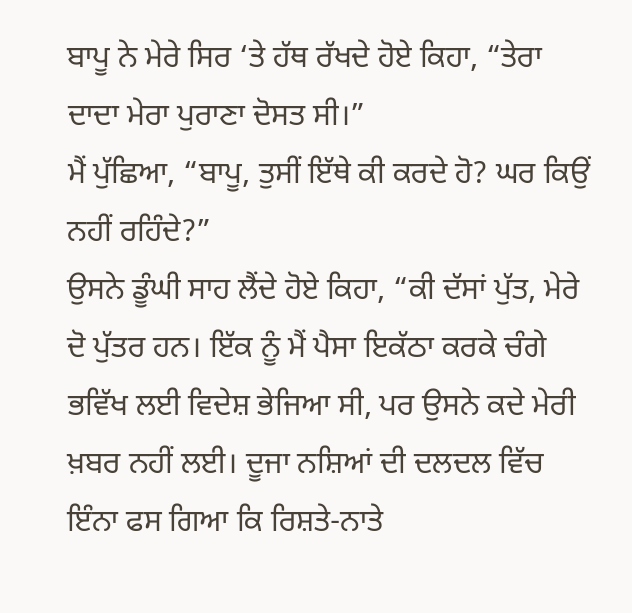ਬਾਪੂ ਨੇ ਮੇਰੇ ਸਿਰ ‘ਤੇ ਹੱਥ ਰੱਖਦੇ ਹੋਏ ਕਿਹਾ, “ਤੇਰਾ ਦਾਦਾ ਮੇਰਾ ਪੁਰਾਣਾ ਦੋਸਤ ਸੀ।”
ਮੈਂ ਪੁੱਛਿਆ, “ਬਾਪੂ, ਤੁਸੀਂ ਇੱਥੇ ਕੀ ਕਰਦੇ ਹੋ? ਘਰ ਕਿਉਂ ਨਹੀਂ ਰਹਿੰਦੇ?”
ਉਸਨੇ ਡੂੰਘੀ ਸਾਹ ਲੈਂਦੇ ਹੋਏ ਕਿਹਾ, “ਕੀ ਦੱਸਾਂ ਪੁੱਤ, ਮੇਰੇ ਦੋ ਪੁੱਤਰ ਹਨ। ਇੱਕ ਨੂੰ ਮੈਂ ਪੈਸਾ ਇਕੱਠਾ ਕਰਕੇ ਚੰਗੇ ਭਵਿੱਖ ਲਈ ਵਿਦੇਸ਼ ਭੇਜਿਆ ਸੀ, ਪਰ ਉਸਨੇ ਕਦੇ ਮੇਰੀ ਖ਼ਬਰ ਨਹੀਂ ਲਈ। ਦੂਜਾ ਨਸ਼ਿਆਂ ਦੀ ਦਲਦਲ ਵਿੱਚ ਇੰਨਾ ਫਸ ਗਿਆ ਕਿ ਰਿਸ਼ਤੇ-ਨਾਤੇ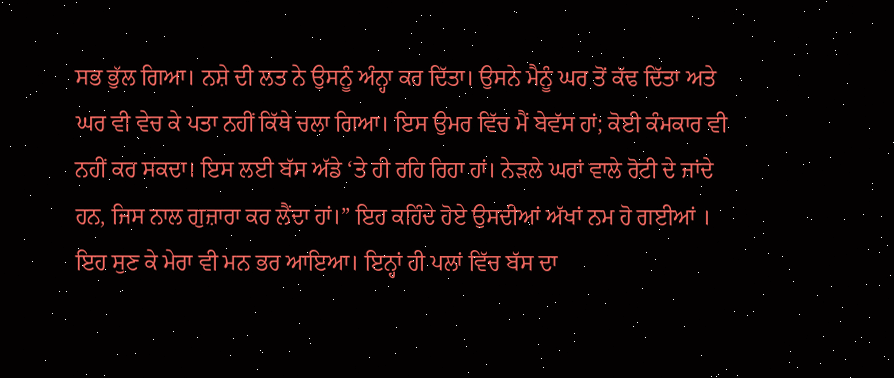ਸਭ ਭੁੱਲ ਗਿਆ। ਨਸ਼ੇ ਦੀ ਲਤ ਨੇ ਉਸਨੂੰ ਅੰਨ੍ਹਾ ਕਰ ਦਿੱਤਾ। ਉਸਨੇ ਮੈਨੂੰ ਘਰ ਤੋਂ ਕੱਢ ਦਿੱਤਾ ਅਤੇ ਘਰ ਵੀ ਵੇਚ ਕੇ ਪਤਾ ਨਹੀਂ ਕਿੱਥੇ ਚਲਾ ਗਿਆ। ਇਸ ਉਮਰ ਵਿੱਚ ਮੈਂ ਬੇਵੱਸ ਹਾਂ; ਕੋਈ ਕੰਮਕਾਰ ਵੀ ਨਹੀਂ ਕਰ ਸਕਦਾ। ਇਸ ਲਈ ਬੱਸ ਅੱਡੇ ‘ਤੇ ਹੀ ਰਹਿ ਰਿਹਾ ਹਾਂ। ਨੇੜਲੇ ਘਰਾਂ ਵਾਲੇ ਰੋਟੀ ਦੇ ਜਾਂਦੇ ਹਨ, ਜਿਸ ਨਾਲ ਗੁਜ਼ਾਰਾ ਕਰ ਲੈਂਦਾ ਹਾਂ।” ਇਹ ਕਹਿੰਦੇ ਹੋਏ ਉਸਦੀਆਂ ਅੱਖਾਂ ਨਮ ਹੋ ਗਈਆਂ ।
ਇਹ ਸੁਣ ਕੇ ਮੇਰਾ ਵੀ ਮਨ ਭਰ ਆਇਆ। ਇਨ੍ਹਾਂ ਹੀ ਪਲਾਂ ਵਿੱਚ ਬੱਸ ਦਾ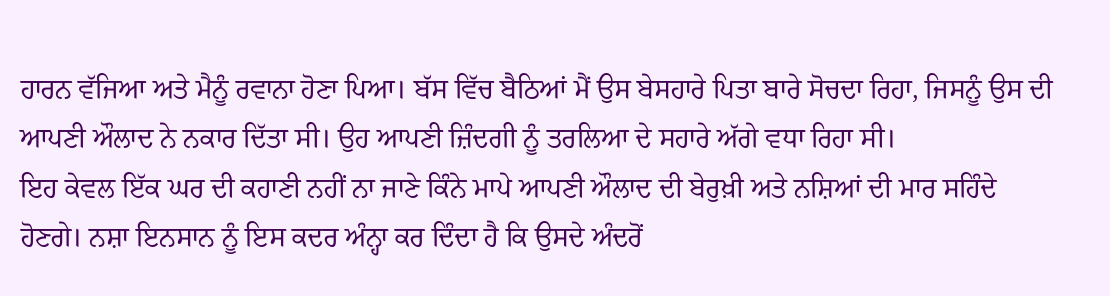ਹਾਰਨ ਵੱਜਿਆ ਅਤੇ ਮੈਨੂੰ ਰਵਾਨਾ ਹੋਣਾ ਪਿਆ। ਬੱਸ ਵਿੱਚ ਬੈਠਿਆਂ ਮੈਂ ਉਸ ਬੇਸਹਾਰੇ ਪਿਤਾ ਬਾਰੇ ਸੋਚਦਾ ਰਿਹਾ, ਜਿਸਨੂੰ ਉਸ ਦੀ ਆਪਣੀ ਔਲਾਦ ਨੇ ਨਕਾਰ ਦਿੱਤਾ ਸੀ। ਉਹ ਆਪਣੀ ਜ਼ਿੰਦਗੀ ਨੂੰ ਤਰਲਿਆ ਦੇ ਸਹਾਰੇ ਅੱਗੇ ਵਧਾ ਰਿਹਾ ਸੀ।
ਇਹ ਕੇਵਲ ਇੱਕ ਘਰ ਦੀ ਕਹਾਣੀ ਨਹੀਂ ਨਾ ਜਾਣੇ ਕਿੰਨੇ ਮਾਪੇ ਆਪਣੀ ਔਲਾਦ ਦੀ ਬੇਰੁਖ਼ੀ ਅਤੇ ਨਸ਼ਿਆਂ ਦੀ ਮਾਰ ਸਹਿੰਦੇ ਹੋਣਗੇ। ਨਸ਼ਾ ਇਨਸਾਨ ਨੂੰ ਇਸ ਕਦਰ ਅੰਨ੍ਹਾ ਕਰ ਦਿੰਦਾ ਹੈ ਕਿ ਉਸਦੇ ਅੰਦਰੋਂ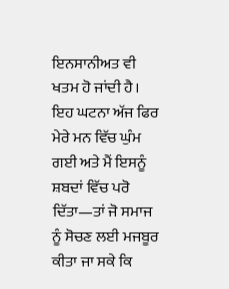ਇਨਸਾਨੀਅਤ ਵੀ ਖਤਮ ਹੋ ਜਾਂਦੀ ਹੈ।
ਇਹ ਘਟਨਾ ਅੱਜ ਫਿਰ ਮੇਰੇ ਮਨ ਵਿੱਚ ਘੁੰਮ ਗਈ ਅਤੇ ਮੈਂ ਇਸਨੂੰ ਸ਼ਬਦਾਂ ਵਿੱਚ ਪਰੋ ਦਿੱਤਾ—ਤਾਂ ਜੋ ਸਮਾਜ ਨੂੰ ਸੋਚਣ ਲਈ ਮਜਬੂਰ ਕੀਤਾ ਜਾ ਸਕੇ ਕਿ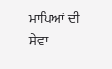ਮਾਪਿਆਂ ਦੀ ਸੇਵਾ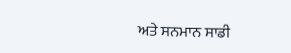ਅਤੇ ਸਨਮਾਨ ਸਾਡੀ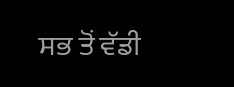ਸਭ ਤੋਂ ਵੱਡੀ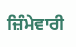ਜ਼ਿੰਮੇਵਾਰੀ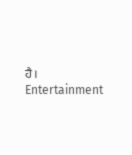ਹੈ।
Entertainment